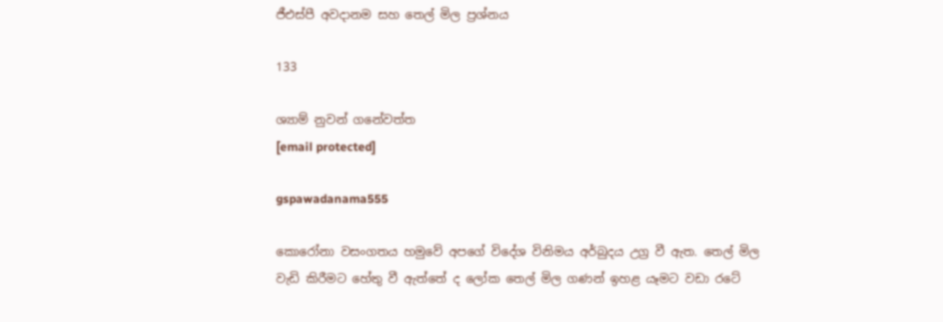ජීඑස්පී අවදානම සහ තෙල් මිල ප්‍රශ්නය

133

ශ්‍යාම් නුවන් ගනේවත්ත
[email protected]

gspawadanama555

කොරෝනා වසංගතය හමුවේ අපගේ විදේශ විනිමය අර්බුදය උග්‍ර වී ඇත. තෙල් මිල වැඩි කිරීමට හේතු වී ඇත්තේ ද ලෝක තෙල් මිල ගණන් ඉහළ යෑමට වඩා රටේ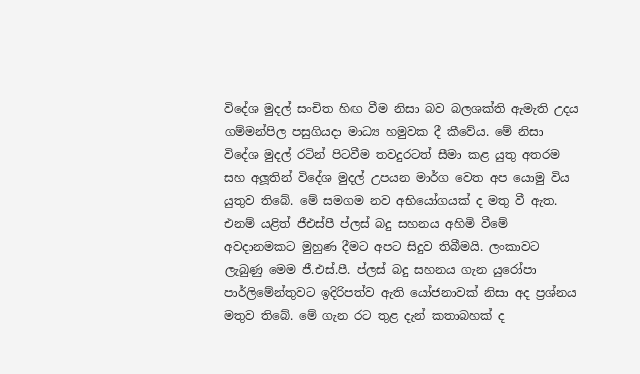විදේශ මුදල් සංචිත හිඟ වීම නිසා බව බලශක්ති ඇමැති උදය ගම්මන්පිල පසුගියදා මාධ්‍ය හමුවක දී කීවේය. මේ නිසා විදේශ මුදල් රටින් පිටවීම තවදුරටත් සීමා කළ යුතු අතරම සහ අලූතින් විදේශ මුදල් උපයන මාර්ග වෙත අප යොමු විය යුතුව තිබේ. මේ සමගම නව අභියෝගයක් ද මතු වී ඇත. එනම් යළිත් ජීඑස්පී ප්ලස් බදු සහනය අහිමි වීමේ අවදානමකට මුහුණ දීමට අපට සිදුව තිබීමයි. ලංකාවට ලැබුණු මෙම ජී.එස්.පී. ප්ලස් බදු සහනය ගැන යුරෝපා පාර්ලිමේන්තුවට ඉදිරිපත්ව ඇති යෝජනාවක් නිසා අද ප්‍රශ්නය මතුව තිබේ. මේ ගැන රට තුළ දැන් කතාබහක් ද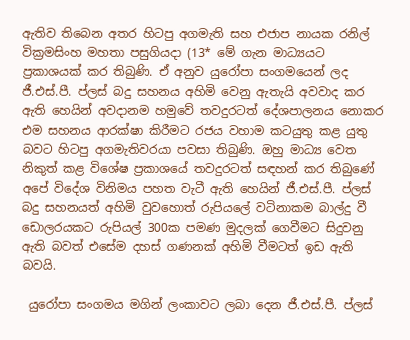ඇතිව තිබෙන අතර හිටපු අගමැති සහ එජාප නායක රනිල් වික්‍රමසිංහ මහතා පසුගියදා (13* මේ ගැන මාධ්‍යයට ප්‍රකාශයක් කර තිබුණි. ඒ අනුව යුරෝපා සංගමයෙන් ලද ජී.එස්.පී. ප්ලස් බදු සහනය අහිමි වෙනු ඇතැයි අවවාද කර ඇති හෙයින් අවදානම හමුවේ තවදුරටත් දේශපාලනය නොකර එම සහනය ආරක්ෂා කිරීමට රජය වහාම කටයුතු කළ යුතු බවට හිටපු අගමැතිවරයා පවසා තිබුණි. ඔහු මාධ්‍ය වෙත නිකුත් කළ විශේෂ ප්‍රකාශයේ තවදුරටත් සඳහන් කර තිබුණේ අපේ විදේශ විනිමය පහත වැටී ඇති හෙයින් ජී.එස්.පී. ප්ලස් බදු සහනයත් අහිමි වුවහොත් රුපියලේ වටිනාකම බාල්දු වී ඩොලරයකට රුපියල් 300ක පමණ මුදලක් ගෙවීමට සිදුවනු ඇති බවත් එසේම දහස් ගණනක් අහිමි වීමටත් ඉඩ ඇති බවයි.

 යුරෝපා සංගමය මගින් ලංකාවට ලබා දෙන ජී.එස්.පී. ප්ලස්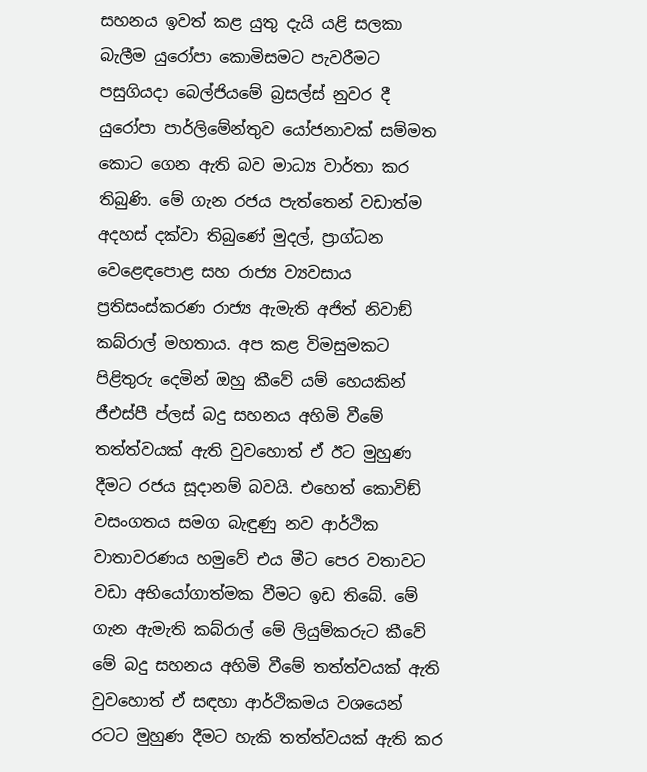සහනය ඉවත් කළ යුතු දැයි යළි සලකා බැලීම යුරෝපා කොමිසමට පැවරීමට පසුගියදා බෙල්ජියමේ බ්‍රසල්ස් නුවර දී යුරෝපා පාර්ලිමේන්තුව යෝජනාවක් සම්මත කොට ගෙන ඇති බව මාධ්‍ය වාර්තා කර තිබුණි. මේ ගැන රජය පැත්තෙන් වඩාත්ම අදහස් දක්වා තිබුණේ මුදල්, ප්‍රාග්ධන වෙළෙඳපොළ සහ රාජ්‍ය ව්‍යවසාය ප්‍රතිසංස්කරණ රාජ්‍ය ඇමැති අජිත් නිවාඞ් කබ්රාල් මහතාය. අප කළ විමසුමකට පිළිතුරු දෙමින් ඔහු කීවේ යම් හෙයකින් ජීඑස්පී ප්ලස් බදු සහනය අහිමි වීමේ තත්ත්වයක් ඇති වුවහොත් ඒ ඊට මුහුණ දීමට රජය සූදානම් බවයි. එහෙත් කොවිඞ් වසංගතය සමග බැඳුණු නව ආර්ථික වාතාවරණය හමුවේ එය මීට පෙර වතාවට වඩා අභියෝගාත්මක වීමට ඉඩ තිබේ. මේ ගැන ඇමැති කබ්රාල් මේ ලියුම්කරුට කීවේ මේ බදු සහනය අහිමි වීමේ තත්ත්වයක් ඇති වුවහොත් ඒ සඳහා ආර්ථිකමය වශයෙන් රටට මුහුණ දීමට හැකි තත්ත්වයක් ඇති කර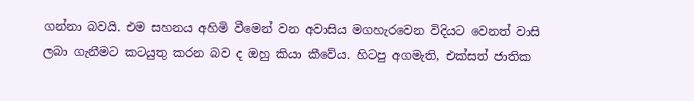ගන්නා බවයි. එම සහනය අහිමි වීමෙන් වන අවාසිය මගහැරවෙන විදියට වෙනත් වාසි ලබා ගැනීමට කටයුතු කරන බව ද ඔහු කියා කීවේය. හිටපු අගමැති, එක්සත් ජාතික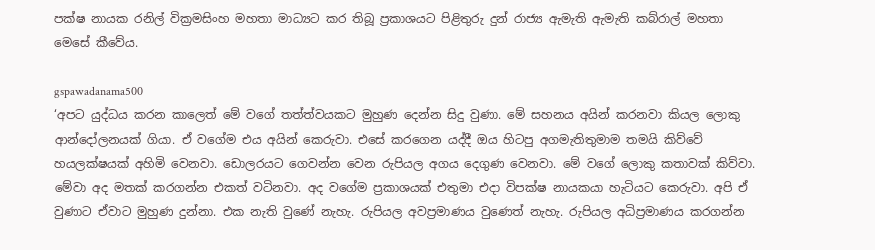පක්ෂ නායක රනිල් වික්‍රමසිංහ මහතා මාධ්‍යට කර තිබූ ප්‍රකාශයට පිළිතුරු දුන් රාජ්‍ය ඇමැති ඇමැති කබ්රාල් මහතා මෙසේ කීවේය.

gspawadanama500
‘අපට යුද්ධය කරන කාලෙත් මේ වගේ තත්ත්වයකට මුහුණ දෙන්න සිදු වුණා. මේ සහනය අයින් කරනවා කියල ලොකු ආන්දෝලනයක් ගියා. ඒ වගේම එය අයින් කෙරුවා. එසේ කරගෙන යද්දී ඔය හිටපු අගමැතිතුමාම තමයි කිව්වේ හයලක්ෂයක් අහිමි වෙනවා. ඩොලරයට ගෙවන්න වෙන රුපියල අගය දෙගුණ වෙනවා. මේ වගේ ලොකු කතාවක් කිව්වා. මේවා අද මතක් කරගන්න එකත් වටිනවා. අද වගේම ප්‍රකාශයක් එතුමා එදා විපක්ෂ නායකයා හැටියට කෙරුවා. අපි ඒ වුණාට ඒවාට මුහුණ දුන්නා. එක නැති වුණේ නැහැ. රුපියල අවප්‍රමාණය වුණෙත් නැහැ. රුපියල අධිප්‍රමාණය කරගන්න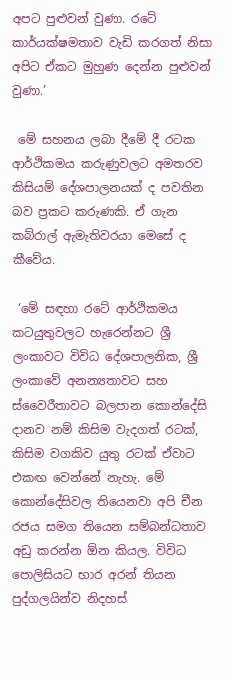අපට පුළුවන් වුණා. රටේ කාර්යක්ෂමතාව වැඩි කරගත් නිසා අපිට ඒකට මුහුණ දෙන්න පුළුවන් වුණා.’

 මේ සහනය ලබා දීමේ දී රටක ආර්ථිකමය කරුණුවලට අමතරව කිසියම් දේශපාලනයක් ද පවතින බව ප්‍රකට කරුණකි. ඒ ගැන කබ්රාල් ඇමැතිවරයා මෙසේ ද කීවේය.

 ‘මේ සඳහා රටේ ආර්ථිකමය කටයුතුවලට හැරෙන්නට ශ්‍රී ලංකාවට විවිධ දේශපාලනික, ශ්‍රී ලංකාවේ අනන්‍යතාවට සහ ස්වෛරීතාවට බලපාන කොන්දේසි දානව නම් කිසිම වැදගත් රටක්, කිසිම වගකිව යුතු රටක් ඒවාට එකඟ වෙන්නේ නැහැ. මේ කොන්දේසිවල තියෙනවා අපි චීන රජය සමග තියෙන සම්බන්ධතාව අඩු කරන්න ඕන කියල. විවිධ පොලිසියට භාර අරන් තියන පුද්ගලයින්ව නිදහස්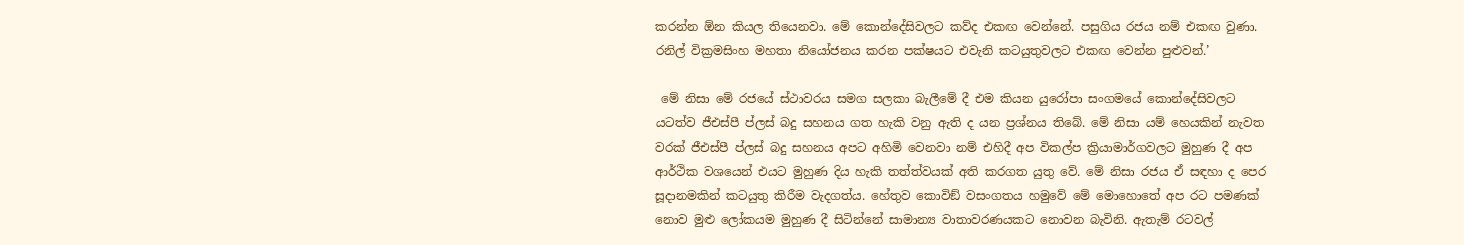කරන්න ඕන කියල තියෙනවා. මේ කොන්දේසිවලට කව්ද එකඟ වෙන්නේ. පසුගිය රජය නම් එකඟ වුණා. රනිල් වික්‍රමසිංහ මහතා නියෝජනය කරන පක්ෂයට එවැනි කටයුතුවලට එකඟ වෙන්න පුළුවන්.’

 මේ නිසා මේ රජයේ ස්ථාවරය සමග සලකා බැලීමේ දී එම කියන යුරෝපා සංගමයේ කොන්දේසිවලට යටත්ව ජීඑස්පී ප්ලස් බදු සහනය ගත හැකි වනු ඇති ද යන ප්‍රශ්නය තිබේ. මේ නිසා යම් හෙයකින් නැවත වරක් ජීඑස්පී ප්ලස් බදු සහනය අපට අහිමි වෙනවා නම් එහිදී අප විකල්ප ක්‍රියාමාර්ගවලට මුහුණ දී අප ආර්ථික වශයෙන් එයට මුහුණ දිය හැකි තත්ත්වයක් අති කරගත යුතු වේ. මේ නිසා රජය ඒ සඳහා ද පෙර සූදානමකින් කටයුතු කිරීම වැදගත්ය. හේතුව කොවිඞ් වසංගතය හමුවේ මේ මොහොතේ අප රට පමණක් නොව මුළු ලෝකයම මුහුණ දී සිටින්නේ සාමාන්‍ය වාතාවරණයකට නොවන බැවිනි. ඇතැම් රටවල්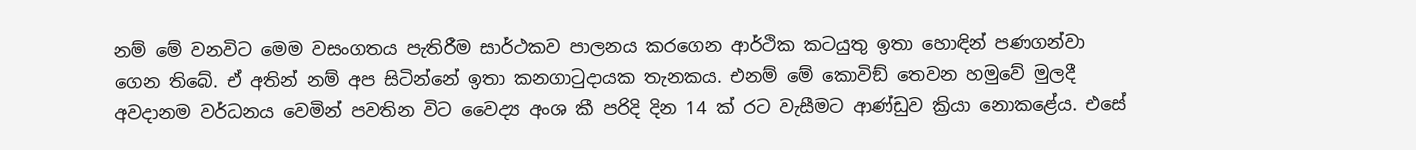නම් මේ වනවිට මෙම වසංගතය පැතිරීම සාර්ථකව පාලනය කරගෙන ආර්ථික කටයුතු ඉතා හොඳින් පණගන්වා ගෙන තිබේ. ඒ අතින් නම් අප සිටින්නේ ඉතා කනගාටුදායක තැනකය. එනම් මේ කොවිඞ් තෙවන හමුවේ මුලදී අවදානම වර්ධනය වෙමින් පවතින විට වෛද්‍ය අංශ කී පරිදි දින 14 ක් රට වැසීමට ආණ්ඩුව ක්‍රියා නොකළේය. එසේ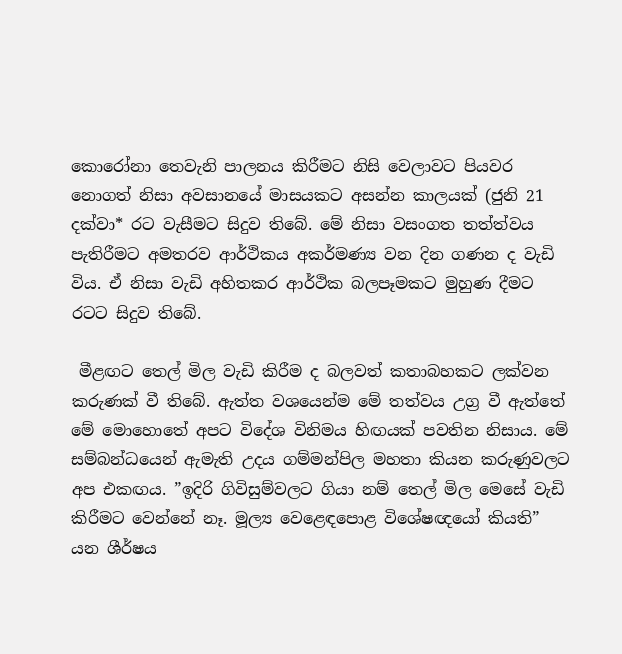කොරෝනා තෙවැනි පාලනය කිරීමට නිසි වෙලාවට පියවර නොගත් නිසා අවසානයේ මාසයකට අසන්න කාලයක් (ජුනි 21 දක්වා* රට වැසීමට සිදුව තිබේ. මේ නිසා වසංගත තත්ත්වය පැතිරීමට අමතරව ආර්ථිකය අකර්මණ්‍ය වන දින ගණන ද වැඩි විය. ඒ නිසා වැඩි අහිතකර ආර්ථික බලපෑමකට මුහුණ දීමට රටට සිදුව තිබේ.

 මීළඟට තෙල් මිල වැඩි කිරීම ද බලවත් කතාබහකට ලක්වන කරුණක් වී තිබේ. ඇත්ත වශයෙන්ම මේ තත්වය උග්‍ර වී ඇත්තේ මේ මොහොතේ අපට විදේශ විනිමය හිඟයක් පවතින නිසාය. මේ සම්බන්ධයෙන් ඇමැති උදය ගම්මන්පිල මහතා කියන කරුණුවලට අප එකඟය. ”ඉදිරි ගිවිසුම්වලට ගියා නම් තෙල් මිල මෙසේ වැඩි කිරීමට වෙන්නේ නෑ. මූල්‍ය වෙළෙඳපොළ විශේෂඥයෝ කියති” යන ශීර්ෂය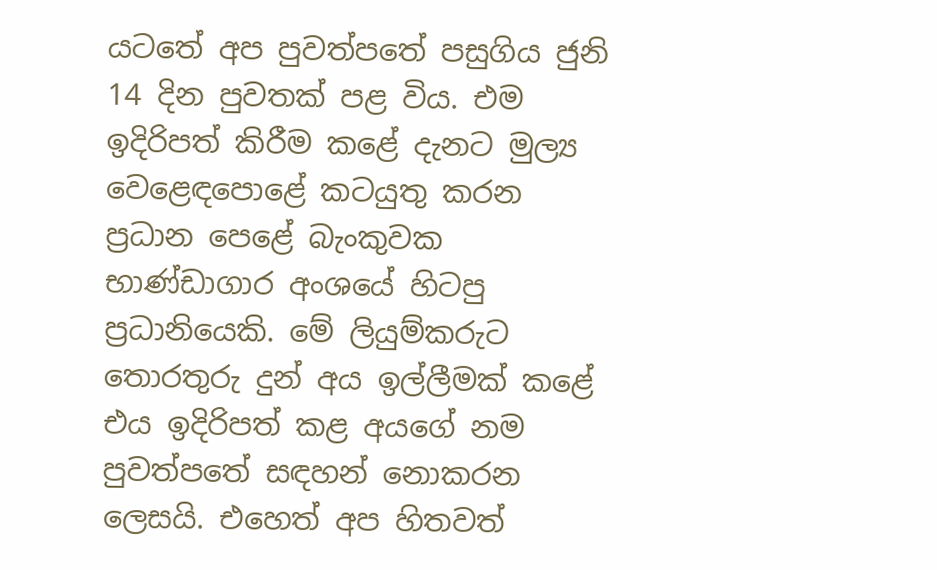යටතේ අප පුවත්පතේ පසුගිය ජුනි 14 දින පුවතක් පළ විය. එම ඉදිරිපත් කිරීම කළේ දැනට මුල්‍ය වෙළෙඳපොළේ කටයුතු කරන ප්‍රධාන පෙළේ බැංකුවක භාණ්ඩාගාර අංශයේ හිටපු ප්‍රධානියෙකි. මේ ලියුම්කරුට තොරතුරු දුන් අය ඉල්ලීමක් කළේ එය ඉදිරිපත් කළ අයගේ නම පුවත්පතේ සඳහන් නොකරන ලෙසයි. එහෙත් අප හිතවත්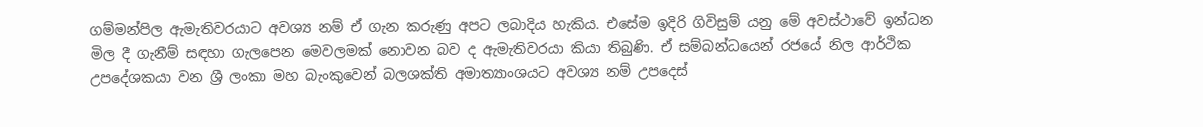ගම්මන්පිල ඇමැතිවරයාට අවශ්‍ය නම් ඒ ගැන කරුණු අපට ලබාදිය හැකිය. එසේම ඉදිරි ගිවිසුම් යනු මේ අවස්ථාවේ ඉන්ධන මිල දී ගැනීම් සඳහා ගැලපෙන මෙවලමක් නොවන බව ද ඇමැතිවරයා කියා තිබුණි. ඒ සම්බන්ධයෙන් රජයේ නිල ආර්ථික උපදේශකයා වන ශ්‍රී ලංකා මහ බැංකුවෙන් බලශක්ති අමාත්‍යාංශයට අවශ්‍ය නම් උපදෙස්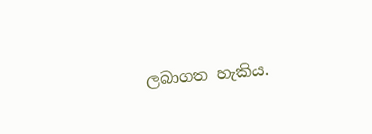ලබාගත හැකිය.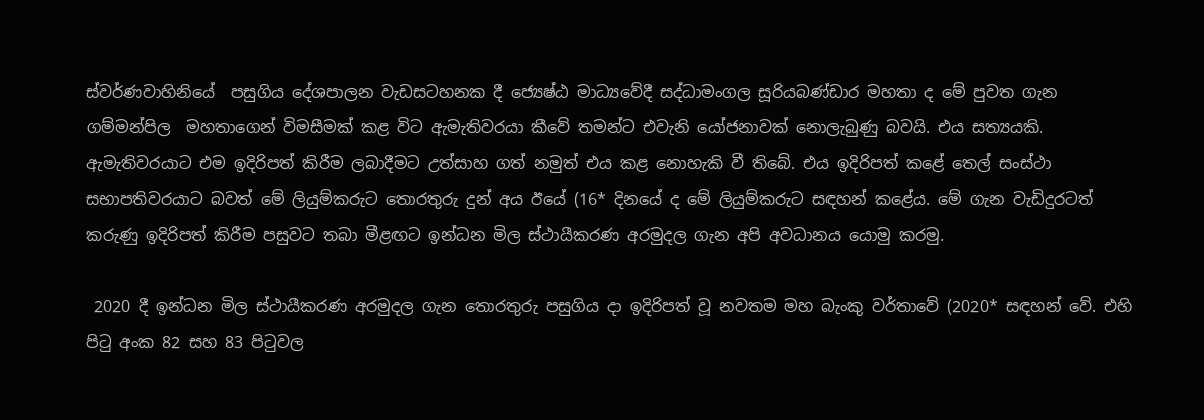ස්වර්ණවාහිනියේ  පසුගිය දේශපාලන වැඩසටහනක දී ජ්‍යෙෂ්ඨ මාධ්‍යවේදී සද්ධාමංගල සූරියබණ්ඩාර මහතා ද මේ පුවත ගැන ගම්මන්පිල  මහතාගෙන් විමසීමක් කළ විට ඇමැතිවරයා කීවේ තමන්ට එවැනි යෝජනාවක් නොලැබුණු බවයි. එය සත්‍යයකි. ඇමැතිවරයාට එම ඉදිරිපත් කිරීම ලබාදීමට උත්සාහ ගත් නමුත් එය කළ නොහැකි වී තිබේ. එය ඉදිරිපත් කළේ තෙල් සංස්ථා සභාපතිවරයාට බවත් මේ ලියුම්කරුට තොරතුරු දුන් අය ඊයේ (16* දිනයේ ද මේ ලියුම්කරුට සඳහන් කළේය. මේ ගැන වැඩිදුරටත් කරුණු ඉදිරිපත් කිරීම පසුවට තබා මීළඟට ඉන්ධන මිල ස්ථායීකරණ අරමුදල ගැන අපි අවධානය යොමු කරමු.

 2020 දී ඉන්ධන මිල ස්ථායීකරණ අරමුදල ගැන තොරතුරු පසුගිය දා ඉදිරිපත් වූ නවතම මහ බැංකු වර්තාවේ (2020* සඳහන් වේ. එහි පිටු අංක 82 සහ 83 පිටුවල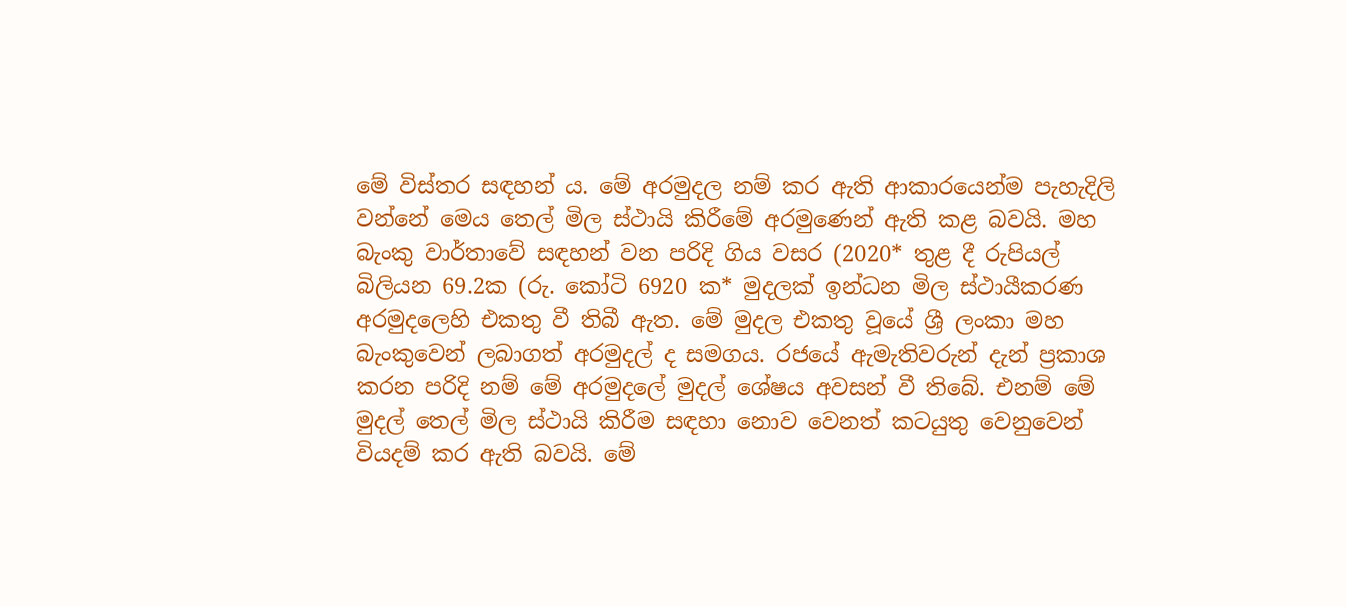මේ විස්තර සඳහන් ය. මේ අරමුදල නම් කර ඇති ආකාරයෙන්ම පැහැදිලි වන්නේ මෙය තෙල් මිල ස්ථායි කිරීමේ අරමුණෙන් ඇති කළ බවයි. මහ බැංකු වාර්තාවේ සඳහන් වන පරිදි ගිය වසර (2020* තුළ දී රුපියල් බිලියන 69.2ක (රු. කෝටි 6920 ක* මුදලක් ඉන්ධන මිල ස්ථායීකරණ අරමුදලෙහි එකතු වී තිබී ඇත. මේ මුදල එකතු වූයේ ශ්‍රී ලංකා මහ බැංකුවෙන් ලබාගත් අරමුදල් ද සමගය. රජයේ ඇමැතිවරුන් දැන් ප්‍රකාශ කරන පරිදි නම් මේ අරමුදලේ මුදල් ශේෂය අවසන් වී තිබේ. එනම් මේ මුදල් තෙල් මිල ස්ථායි කිරීම සඳහා නොව වෙනත් කටයුතු වෙනුවෙන් වියදම් කර ඇති බවයි. මේ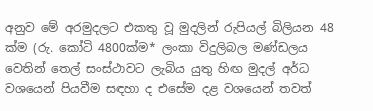අනුව මේ අරමුදලට එකතු වූ මුදලින් රුපියල් බිලියන 48 ක්ම (රු. කෝටි 4800ක්ම* ලංකා විදුලිබල මණ්ඩලය වෙතින් තෙල් සංස්ථාවට ලැබිය යුතු හිඟ මුදල් අර්ධ වශයෙන් පියවීම සඳහා ද එසේම දළ වශයෙන් තවත්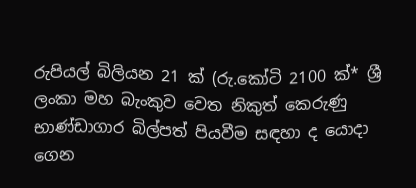රුපියල් බිලියන 21 ක් (රු.කෝටි 2100 ක්* ශ්‍රී ලංකා මහ බැංකුව වෙත නිකුත් කෙරුණු භාණ්ඩාගාර බිල්පත් පියවීම සඳහා ද යොදා ගෙන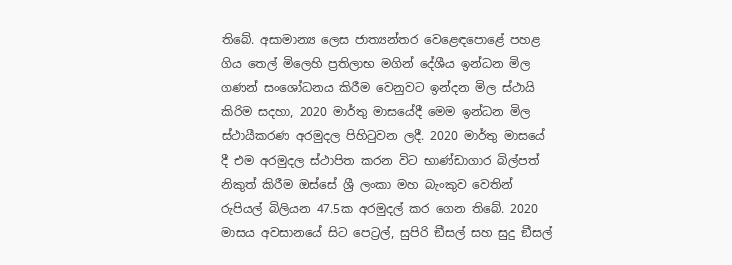තිබේ. අසාමාන්‍ය ලෙස ජාත්‍යන්තර වෙළෙඳපොළේ පහළ ගිය තෙල් මිලෙහි ප්‍රතිලාභ මගින් දේශීය ඉන්ධන මිල ගණන් සංශෝධනය කිරීම වෙනුවට ඉන්දන මිල ස්ථායි කිරිම සදහා, 2020 මාර්තු මාසයේදී මෙම ඉන්ධන මිල ස්ථායීකරණ අරමුදල පිහිටුවන ලදී. 2020 මාර්තු මාසයේ දී එම අරමුදල ස්ථාපිත කරන විට භාණ්ඩාගාර බිල්පත් නිකුත් කිරීම ඔස්සේ ශ්‍රී ලංකා මහ බැංකුව වෙතින් රුපියල් බිලියන 47.5ක අරමුදල් කර ගෙන තිබේ. 2020 මාසය අවසානයේ සිට පෙට්‍රල්, සුපිරි ඞීසල් සහ සුදු ඞීසල්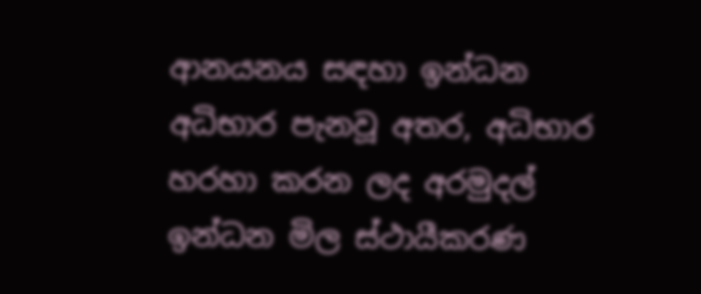ආනයනය සඳහා ඉන්ධන අධිභාර පැනවූ අතර, අධිභාර හරහා කරන ලද අරමුදල් ඉන්ධන මිල ස්ථායීකරණ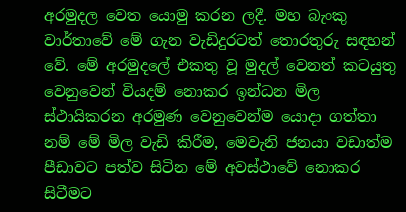අරමුදල වෙත යොමු කරන ලදී. මහ බැංකු වාර්තාවේ මේ ගැන වැඩිදුරටත් තොරතුරු සඳහන් වේ. මේ අරමුදලේ එකතු වූ මුදල් වෙනත් කටයුතු වෙනුවෙන් වියදම් නොකර ඉන්ධන මිල ස්ථායිකරන අරමුණ වෙනුවෙන්ම යොදා ගත්තා නම් මේ මිල වැඩි කිරීම, මෙවැනි ජනයා වඩාත්ම පීඩාවට පත්ව සිටින මේ අවස්ථාවේ නොකර සිටීමට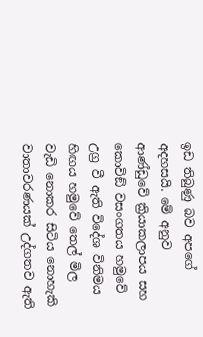ඉඩ තිබුණු බව අපගේ අදහසයි. මේ අනුව ආණ්ඩුවේ ක්‍රියාකලාපය සහ කොවිඞ් වසංගතය හමුවේ උග්‍ර වී ඇති විදේශ විනිමය හිඟය හමුවේ තෙල් මිල වැඩි නොකර සිටිය නොහැකි වාතාවරණයක් උද්ගතව ඇති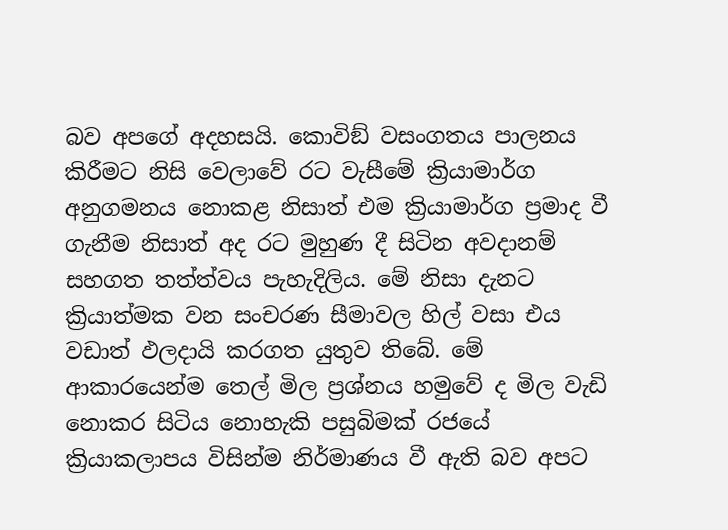බව අපගේ අදහසයි. කොවිඞ් වසංගතය පාලනය කිරීමට නිසි වෙලාවේ රට වැසීමේ ක්‍රියාමාර්ග අනුගමනය නොකළ නිසාත් එම ක්‍රියාමාර්ග ප්‍රමාද වී ගැනීම නිසාත් අද රට මුහුණ දී සිටින අවදානම් සහගත තත්ත්වය පැහැදිලිය. මේ නිසා දැනට ක්‍රියාත්මක වන සංචරණ සීමාවල හිල් වසා එය වඩාත් ඵලදායි කරගත යුතුව තිබේ. මේ ආකාරයෙන්ම තෙල් මිල ප්‍රශ්නය හමුවේ ද මිල වැඩි නොකර සිටිය නොහැකි පසුබිමක් රජයේ ක්‍රියාකලාපය විසින්ම නිර්මාණය වී ඇති බව අපට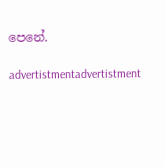පෙනේ.

advertistmentadvertistment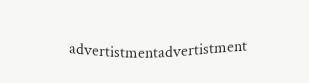advertistmentadvertistment